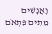וָאֲנָשִׁים מֵתִים פִּתְאֹם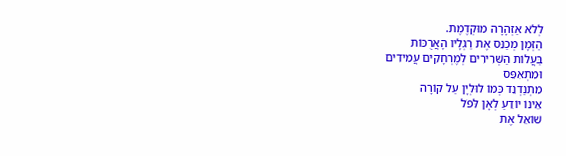לְלֹא אַזְהָרָה מוּקְדֶמֶת.
הַזְּמָן מְכַנֵּס אֶת רַגְלָיו הָאֲרֻכּוֹת
בַּעֲלוֹת הַשְּׁרִירִים לְמֶרְחָקִים עֲמִידִים
וּמִתְאִפֵּס
מִתְנַדְנֵד כְּמוֹ לוּלְיָן עַל קוֹרָה
אֵינוֹ יוֹדֵעַ לְאָן לִּפֹל
שׁוֹאֵל אֶת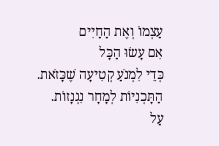עַצְמוֹ וְאֶת הַחַיִים
אִם עָשׂוּ הַכָּל
כְּדֵי לִמְנֹעַ קְטִיעָה שֶׁכָּזֹאת.
הַתָּכְנִיוֹת לְמָחָר נִגְנָזוֹת.
עַל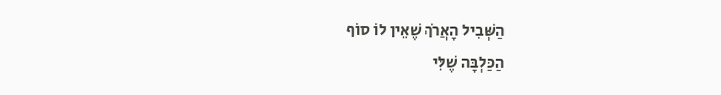הַשְּׁבִיל הָאֲרֹךְ שֶׁאֵין לוֹ סוֹף
הַכַּלְבָּה שֶׁלִּי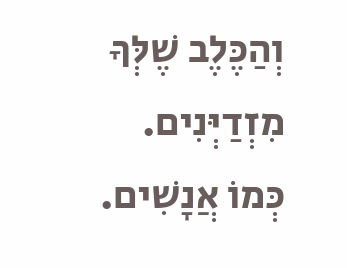וְהַכֶּלֶב שֶׁלְּךָ מִזְדַיְּנִים.
כְּמוֹ אֲנָשִׁים.